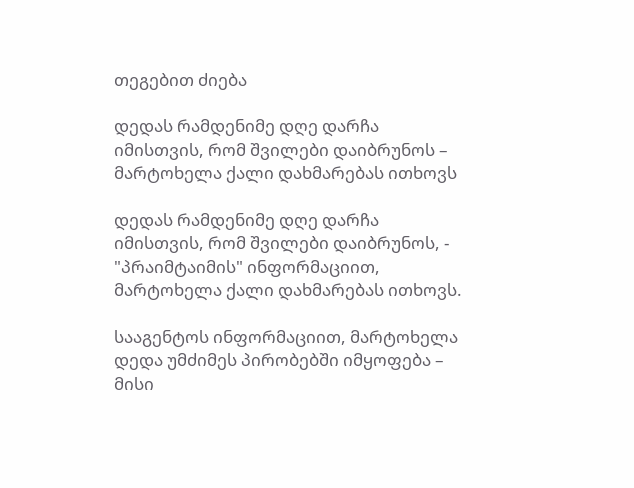თეგებით ძიება

დედას რამდენიმე დღე დარჩა იმისთვის, რომ შვილები დაიბრუნოს – მარტოხელა ქალი დახმარებას ითხოვს

დედას რამდენიმე დღე დარჩა იმისთვის, რომ შვილები დაიბრუნოს, - "პრაიმტაიმის" ინფორმაციით, მარტოხელა ქალი დახმარებას ითხოვს.

სააგენტოს ინფორმაციით, მარტოხელა დედა უმძიმეს პირობებში იმყოფება – მისი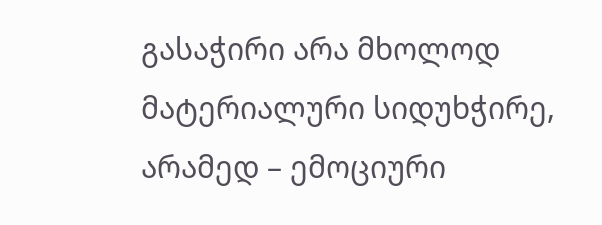გასაჭირი არა მხოლოდ მატერიალური სიდუხჭირე, არამედ – ემოციური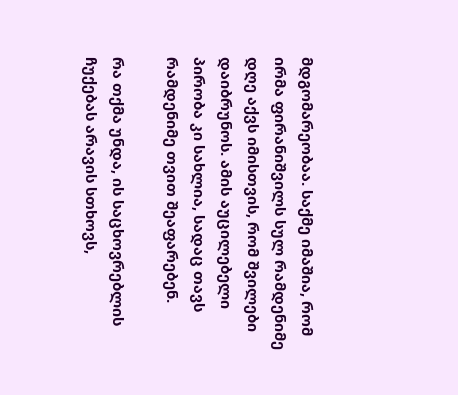მდგომარეობაა. საქმე იმაშია, რომ ირმა ფირანიშვილს სულ რამდენიმე დღე აქვს იმისთვის, რომ შვილები დაიბრუნოს. ამის აუცილებელი პირობა კი სახლია, სადაც თავს რამდენიმე თვით შეაფარებენ.

რა თქმა უნდა, ის საცხოვრებლის ჩუქებას არავის სთხოვს,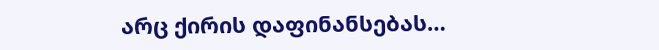არც ქირის დაფინანსებას…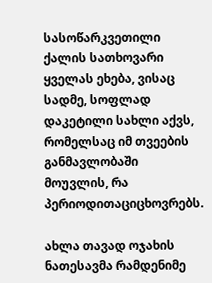სასოწარკვეთილი ქალის სათხოვარი ყველას ეხება, ვისაც სადმე, სოფლად დაკეტილი სახლი აქვს, რომელსაც იმ თვეების განმავლობაში მოუვლის, რა პერიოდითაციცხოვრებს.

ახლა თავად ოჯახის ნათესავმა რამდენიმე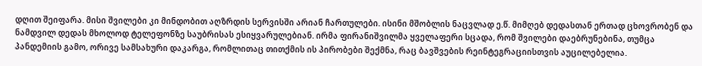დღით შეიფარა. მისი შვილები კი მინდობით აღზრდის სერვისში არიან ჩართულები. ისინი მშობლის ნაცვლად ე.წ. მიმღებ დედასთან ერთად ცხოვრობენ და ნამდვილ დედას მხოლოდ ტელეფონზე საუბრისას ესიყვარულებიან. ირმა ფირანიშვილმა ყველაფერი სცადა, რომ შვილები დაებრუნებინა, თუმცა პანდემიის გამო, ორივე სამსახური დაკარგა, რომლითაც თითქმის ის პირობები შექმნა, რაც ბავშვების რეინტეგრაციისთვის აუცილებელია.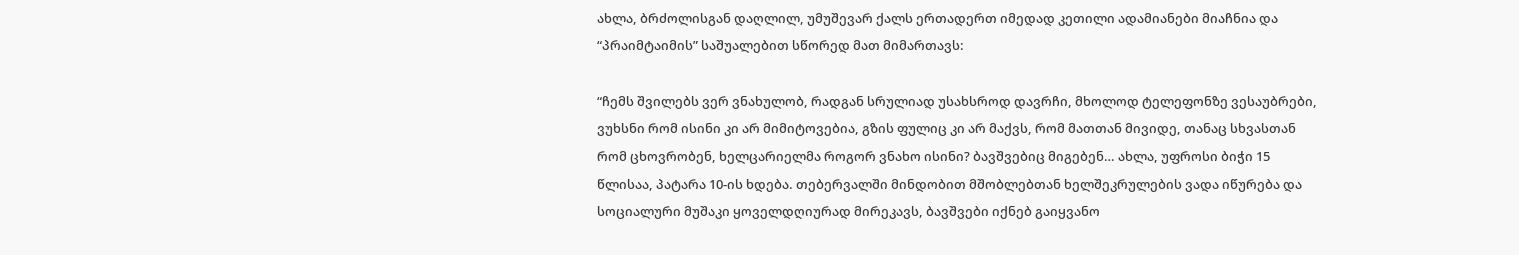ახლა, ბრძოლისგან დაღლილ, უმუშევარ ქალს ერთადერთ იმედად კეთილი ადამიანები მიაჩნია და “პრაიმტაიმის” საშუალებით სწორედ მათ მიმართავს:

“ჩემს შვილებს ვერ ვნახულობ, რადგან სრულიად უსახსროდ დავრჩი, მხოლოდ ტელეფონზე ვესაუბრები, ვუხსნი რომ ისინი კი არ მიმიტოვებია, გზის ფულიც კი არ მაქვს, რომ მათთან მივიდე, თანაც სხვასთან რომ ცხოვრობენ, ხელცარიელმა როგორ ვნახო ისინი? ბავშვებიც მიგებენ… ახლა, უფროსი ბიჭი 15 წლისაა, პატარა 10-ის ხდება. თებერვალში მინდობით მშობლებთან ხელშეკრულების ვადა იწურება და სოციალური მუშაკი ყოველდღიურად მირეკავს, ბავშვები იქნებ გაიყვანო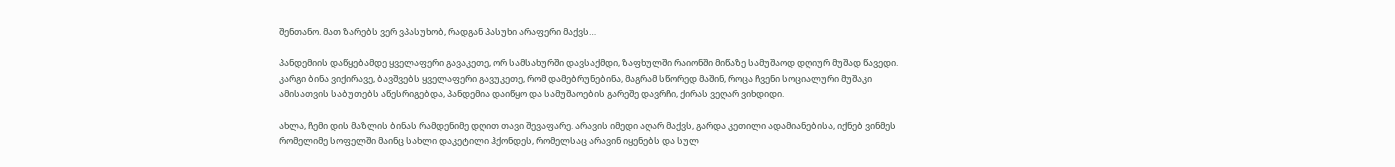შენთანო. მათ ზარებს ვერ ვპასუხობ, რადგან პასუხი არაფერი მაქვს…

პანდემიის დაწყებამდე ყველაფერი გავაკეთე, ორ სამსახურში დავსაქმდი, ზაფხულში რაიონში მიწაზე სამუშაოდ დღიურ მუშად წავედი. კარგი ბინა ვიქირავე, ბავშვებს ყველაფერი გავუკეთე, რომ დამებრუნებინა, მაგრამ სწორედ მაშინ, როცა ჩვენი სოციალური მუშაკი ამისათვის საბუთებს აწესრიგებდა, პანდემია დაიწყო და სამუშაოების გარეშე დავრჩი, ქირას ვეღარ ვიხდიდი.

ახლა, ჩემი დის მაზლის ბინას რამდენიმე დღით თავი შევაფარე. არავის იმედი აღარ მაქვს, გარდა კეთილი ადამიანებისა, იქნებ ვინმეს რომელიმე სოფელში მაინც სახლი დაკეტილი ჰქონდეს, რომელსაც არავინ იყენებს და სულ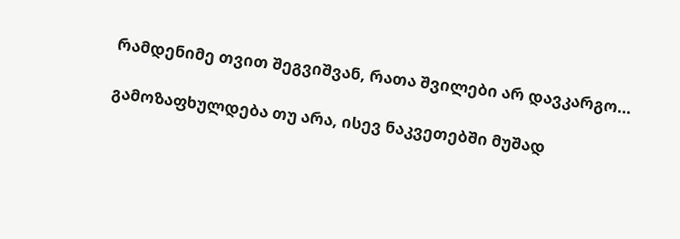რამდენიმე თვით შეგვიშვან, რათა შვილები არ დავკარგო…

გამოზაფხულდება თუ არა, ისევ ნაკვეთებში მუშად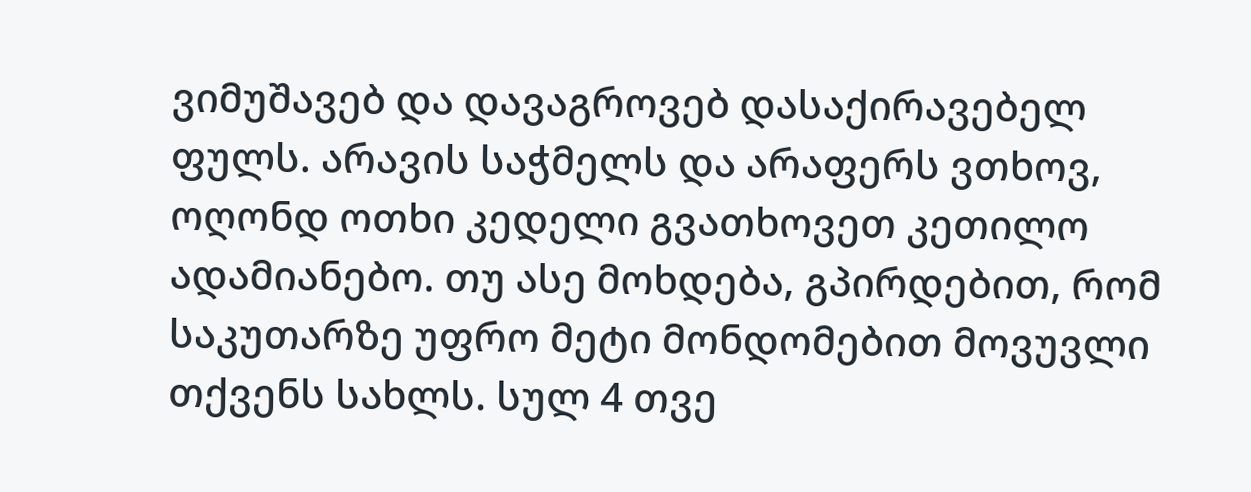ვიმუშავებ და დავაგროვებ დასაქირავებელ ფულს. არავის საჭმელს და არაფერს ვთხოვ, ოღონდ ოთხი კედელი გვათხოვეთ კეთილო ადამიანებო. თუ ასე მოხდება, გპირდებით, რომ საკუთარზე უფრო მეტი მონდომებით მოვუვლი თქვენს სახლს. სულ 4 თვე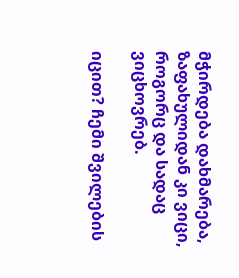მჭირდება დახმარება, ზაფახულიდან კი ვიცი, როგორც და სადაც ვიცხოვრებ.

იცით? ჩემი შვილების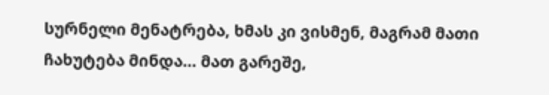სურნელი მენატრება, ხმას კი ვისმენ, მაგრამ მათი ჩახუტება მინდა… მათ გარეშე,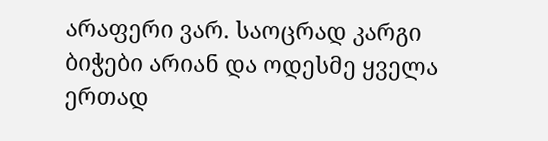არაფერი ვარ. საოცრად კარგი ბიჭები არიან და ოდესმე ყველა ერთად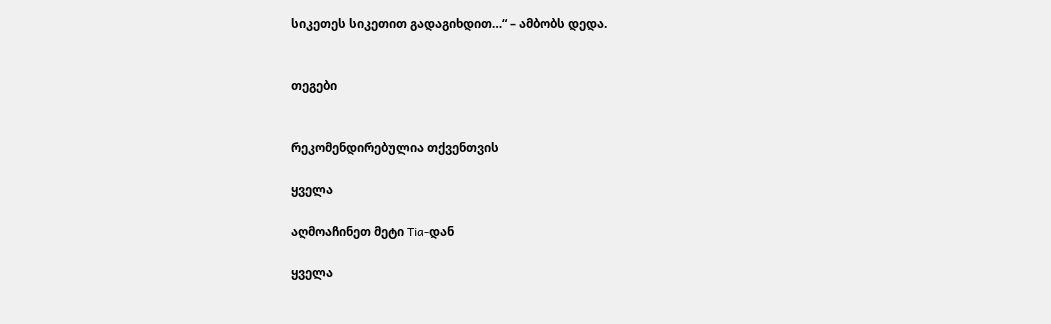სიკეთეს სიკეთით გადაგიხდით…“ – ამბობს დედა.


თეგები


რეკომენდირებულია თქვენთვის

ყველა

აღმოაჩინეთ მეტი Tia-დან

ყველა